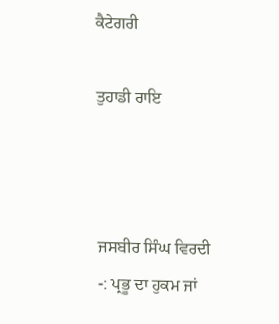ਕੈਟੇਗਰੀ

ਤੁਹਾਡੀ ਰਾਇ



ਜਸਬੀਰ ਸਿੰਘ ਵਿਰਦੀ
-: ਪ੍ਰਭੂ ਦਾ ਹੁਕਮ ਜਾਂ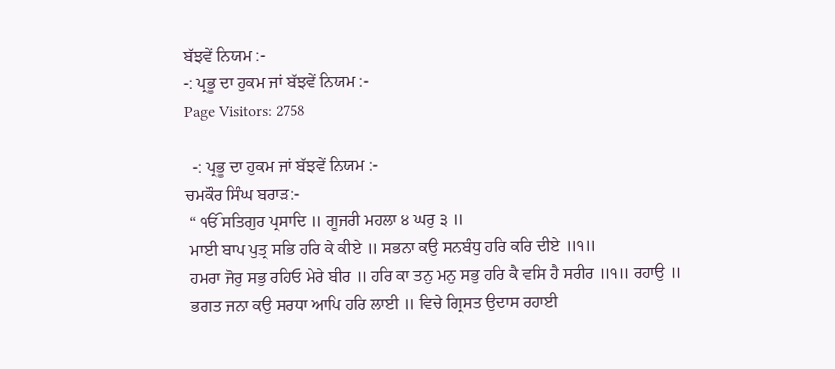ਬੱਝਵੇਂ ਨਿਯਮ :-
-: ਪ੍ਰਭੂ ਦਾ ਹੁਕਮ ਜਾਂ ਬੱਝਵੇਂ ਨਿਯਮ :-
Page Visitors: 2758

  -: ਪ੍ਰਭੂ ਦਾ ਹੁਕਮ ਜਾਂ ਬੱਝਵੇਂ ਨਿਯਮ :-
ਚਮਕੌਰ ਸਿੰਘ ਬਰਾੜ:-
 “ ੴ ਸਤਿਗੁਰ ਪ੍ਰਸਾਦਿ ॥ ਗੂਜਰੀ ਮਹਲਾ ੪ ਘਰੁ ੩ ॥
 ਮਾਈ ਬਾਪ ਪੁਤ੍ਰ ਸਭਿ ਹਰਿ ਕੇ ਕੀਏ ॥ ਸਭਨਾ ਕਉ ਸਨਬੰਧੁ ਹਰਿ ਕਰਿ ਦੀਏ ॥੧॥
 ਹਮਰਾ ਜੋਰੁ ਸਭੁ ਰਹਿਓ ਮੇਰੇ ਬੀਰ ॥ ਹਰਿ ਕਾ ਤਨੁ ਮਨੁ ਸਭੁ ਹਰਿ ਕੈ ਵਸਿ ਹੈ ਸਰੀਰ ॥੧॥ ਰਹਾਉ ॥
 ਭਗਤ ਜਨਾ ਕਉ ਸਰਧਾ ਆਪਿ ਹਰਿ ਲਾਈ ॥ ਵਿਚੇ ਗ੍ਰਿਸਤ ਉਦਾਸ ਰਹਾਈ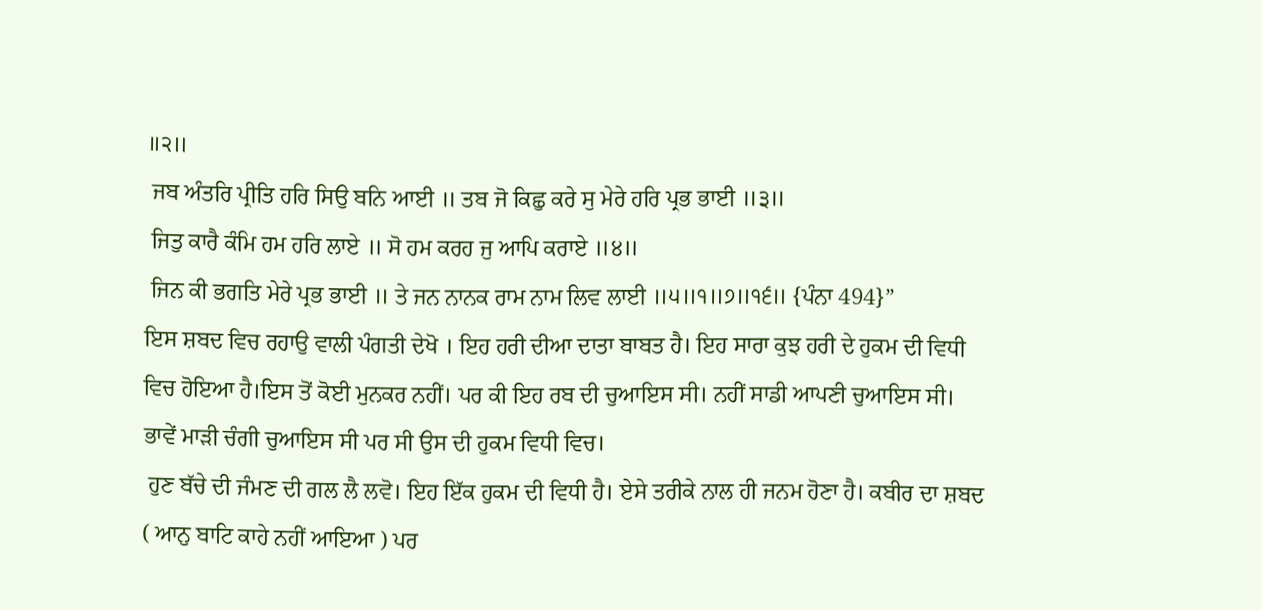॥੨॥
 ਜਬ ਅੰਤਰਿ ਪ੍ਰੀਤਿ ਹਰਿ ਸਿਉ ਬਨਿ ਆਈ ॥ ਤਬ ਜੋ ਕਿਛੁ ਕਰੇ ਸੁ ਮੇਰੇ ਹਰਿ ਪ੍ਰਭ ਭਾਈ ॥੩॥
 ਜਿਤੁ ਕਾਰੈ ਕੰਮਿ ਹਮ ਹਰਿ ਲਾਏ ॥ ਸੋ ਹਮ ਕਰਹ ਜੁ ਆਪਿ ਕਰਾਏ ॥੪॥
 ਜਿਨ ਕੀ ਭਗਤਿ ਮੇਰੇ ਪ੍ਰਭ ਭਾਈ ॥ ਤੇ ਜਨ ਨਾਨਕ ਰਾਮ ਨਾਮ ਲਿਵ ਲਾਈ ॥੫॥੧॥੭॥੧੬॥ {ਪੰਨਾ 494}”
ਇਸ ਸ਼ਬਦ ਵਿਚ ਰਹਾਉ ਵਾਲੀ ਪੰਗਤੀ ਦੇਖੋ । ਇਹ ਹਰੀ ਦੀਆ ਦਾਤਾ ਬਾਬਤ ਹੈ। ਇਹ ਸਾਰਾ ਕੁਝ ਹਰੀ ਦੇ ਹੁਕਮ ਦੀ ਵਿਧੀ ਵਿਚ ਹੋਇਆ ਹੈ।ਇਸ ਤੋਂ ਕੋਈ ਮੁਨਕਰ ਨਹੀਂ। ਪਰ ਕੀ ਇਹ ਰਬ ਦੀ ਚੁਆਇਸ ਸੀ। ਨਹੀਂ ਸਾਡੀ ਆਪਣੀ ਚੁਆਇਸ ਸੀ। ਭਾਵੇਂ ਮਾੜੀ ਚੰਗੀ ਚੁਆਇਸ ਸੀ ਪਰ ਸੀ ਉਸ ਦੀ ਹੁਕਮ ਵਿਧੀ ਵਿਚ।
 ਹੁਣ ਬੱਚੇ ਦੀ ਜੰਮਣ ਦੀ ਗਲ ਲੈ ਲਵੋ। ਇਹ ਇੱਕ ਹੁਕਮ ਦੀ ਵਿਧੀ ਹੈ। ਏਸੇ ਤਰੀਕੇ ਨਾਲ ਹੀ ਜਨਮ ਹੋਣਾ ਹੈ। ਕਬੀਰ ਦਾ ਸ਼ਬਦ ( ਆਨੁ ਬਾਟਿ ਕਾਹੇ ਨਹੀਂ ਆਇਆ ) ਪਰ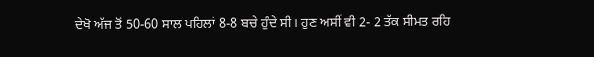ਦੇਖੋ ਅੱਜ ਤੋਂ 50-60 ਸਾਲ ਪਹਿਲਾਂ 8-8 ਬਚੇ ਹੁੰਦੇ ਸੀ। ਹੁਣ ਅਸੀਂ ਵੀ 2- 2 ਤੱਕ ਸੀਮਤ ਰਹਿ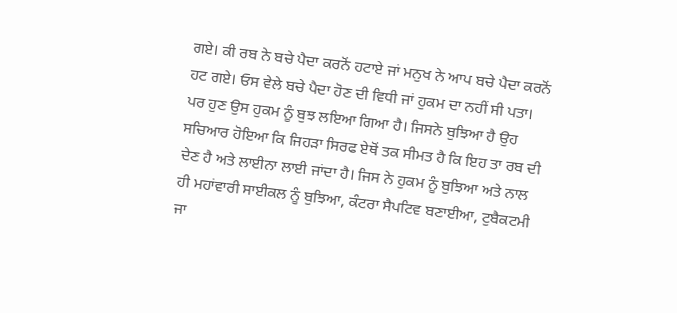ਗਏ। ਕੀ ਰਬ ਨੇ ਬਚੇ ਪੈਦਾ ਕਰਨੋਂ ਹਟਾਏ ਜਾਂ ਮਨੁਖ ਨੇ ਆਪ ਬਚੇ ਪੈਦਾ ਕਰਨੋਂ ਹਟ ਗਏ। ਓਸ ਵੇਲੇ ਬਚੇ ਪੈਦਾ ਹੋਣ ਦੀ ਵਿਧੀ ਜਾਂ ਹੁਕਮ ਦਾ ਨਹੀਂ ਸੀ ਪਤਾ। ਪਰ ਹੁਣ ਉਸ ਹੁਕਮ ਨੂੰ ਬੁਝ ਲਇਆ ਗਿਆ ਹੈ। ਜਿਸਨੇ ਬੁਝਿਆ ਹੈ ਉਹ ਸਚਿਆਰ ਹੋਇਆ ਕਿ ਜਿਹੜਾ ਸਿਰਫ ਏਥੋਂ ਤਕ ਸੀਮਤ ਹੈ ਕਿ ਇਹ ਤਾ ਰਬ ਦੀ ਦੇਣ ਹੈ ਅਤੇ ਲਾਈਨਾ ਲਾਈ ਜਾਂਦਾ ਹੈ। ਜਿਸ ਨੇ ਹੁਕਮ ਨੂੰ ਬੁਝਿਆ ਅਤੇ ਨਾਲ ਹੀ ਮਹਾਂਵਾਰੀ ਸਾਈਕਲ ਨੂੰ ਬੁਝਿਆ, ਕੰਟਰਾ ਸੈਪਟਿਵ ਬਣਾਈਆ, ਟੁਬੈਕਟਮੀ ਜਾ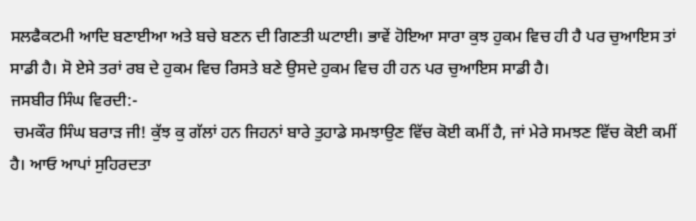ਸਲਫੈਕਟਮੀ ਆਦਿ ਬਣਾਈਆ ਅਤੇ ਬਚੇ ਬਣਨ ਦੀ ਗਿਣਤੀ ਘਟਾਈ। ਭਾਵੇਂ ਹੋਇਆ ਸਾਰਾ ਕੁਝ ਹੁਕਮ ਵਿਚ ਹੀ ਹੈ ਪਰ ਚੁਆਇਸ ਤਾਂ ਸਾਡੀ ਹੈ। ਸੋ ਏਸੇ ਤਰਾਂ ਰਬ ਦੇ ਹੁਕਮ ਵਿਚ ਰਿਸਤੇ ਬਣੇ ਉਸਦੇ ਹੁਕਮ ਵਿਚ ਹੀ ਹਨ ਪਰ ਚੁਆਇਸ ਸਾਡੀ ਹੈ।
ਜਸਬੀਰ ਸਿੰਘ ਵਿਰਦੀ:-
 ਚਮਕੌਰ ਸਿੰਘ ਬਰਾੜ ਜੀ! ਕੁੱਝ ਕੁ ਗੱਲਾਂ ਹਨ ਜਿਹਨਾਂ ਬਾਰੇ ਤੁਹਾਡੇ ਸਮਝਾਉਣ ਵਿੱਚ ਕੋਈ ਕਮੀਂ ਹੈ, ਜਾਂ ਮੇਰੇ ਸਮਝਣ ਵਿੱਚ ਕੋਈ ਕਮੀਂ ਹੈ। ਆਓ ਆਪਾਂ ਸੁਹਿਰਦਤਾ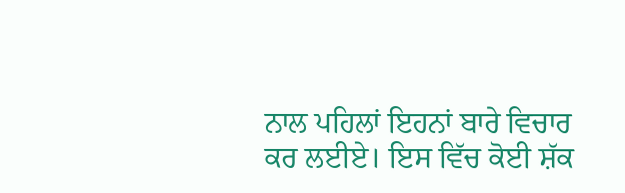ਨਾਲ ਪਹਿਲਾਂ ਇਹਨਾਂ ਬਾਰੇ ਵਿਚਾਰ ਕਰ ਲਈਏ। ਇਸ ਵਿੱਚ ਕੋਈ ਸ਼ੱਕ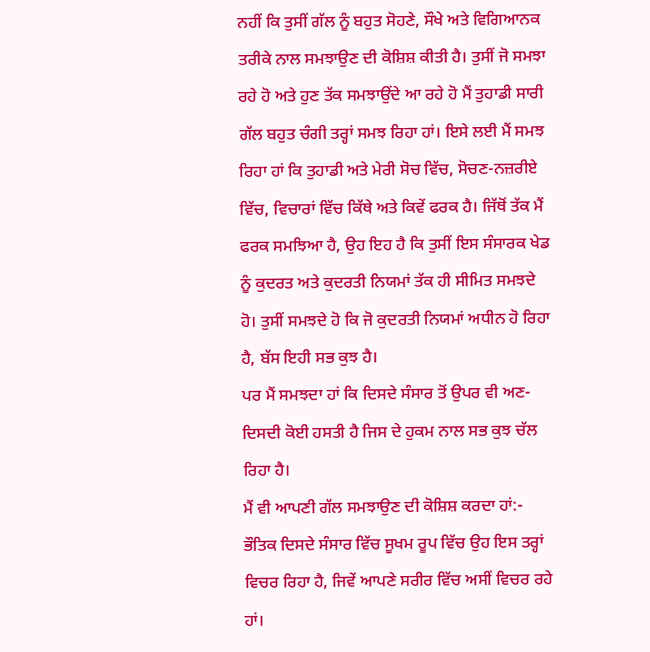ਨਹੀਂ ਕਿ ਤੁਸੀਂ ਗੱਲ ਨੂੰ ਬਹੁਤ ਸੋਹਣੇ, ਸੌਖੇ ਅਤੇ ਵਿਗਿਆਨਕ ਤਰੀਕੇ ਨਾਲ ਸਮਝਾਉਣ ਦੀ ਕੋਸ਼ਿਸ਼ ਕੀਤੀ ਹੈ। ਤੁਸੀਂ ਜੋ ਸਮਝਾ ਰਹੇ ਹੋ ਅਤੇ ਹੁਣ ਤੱਕ ਸਮਝਾਉਂਦੇ ਆ ਰਹੇ ਹੋ ਮੈਂ ਤੁਹਾਡੀ ਸਾਰੀ ਗੱਲ ਬਹੁਤ ਚੰਗੀ ਤਰ੍ਹਾਂ ਸਮਝ ਰਿਹਾ ਹਾਂ। ਇਸੇ ਲਈ ਮੈਂ ਸਮਝ ਰਿਹਾ ਹਾਂ ਕਿ ਤੁਹਾਡੀ ਅਤੇ ਮੇਰੀ ਸੋਚ ਵਿੱਚ, ਸੋਚਣ-ਨਜ਼ਰੀਏ ਵਿੱਚ, ਵਿਚਾਰਾਂ ਵਿੱਚ ਕਿੱਥੇ ਅਤੇ ਕਿਵੇਂ ਫਰਕ ਹੈ। ਜਿੱਥੋਂ ਤੱਕ ਮੈਂ ਫਰਕ ਸਮਝਿਆ ਹੈ, ਉਹ ਇਹ ਹੈ ਕਿ ਤੁਸੀਂ ਇਸ ਸੰਸਾਰਕ ਖੇਡ ਨੂੰ ਕੁਦਰਤ ਅਤੇ ਕੁਦਰਤੀ ਨਿਯਮਾਂ ਤੱਕ ਹੀ ਸੀਮਿਤ ਸਮਝਦੇ ਹੋ। ਤੁਸੀਂ ਸਮਝਦੇ ਹੋ ਕਿ ਜੋ ਕੁਦਰਤੀ ਨਿਯਮਾਂ ਅਧੀਨ ਹੋ ਰਿਹਾ ਹੈ, ਬੱਸ ਇਹੀ ਸਭ ਕੁਝ ਹੈ।
ਪਰ ਮੈਂ ਸਮਝਦਾ ਹਾਂ ਕਿ ਦਿਸਦੇ ਸੰਸਾਰ ਤੋਂ ਉਪਰ ਵੀ ਅਣ-ਦਿਸਦੀ ਕੋਈ ਹਸਤੀ ਹੈ ਜਿਸ ਦੇ ਹੁਕਮ ਨਾਲ ਸਭ ਕੁਝ ਚੱਲ ਰਿਹਾ ਹੈ।
ਮੈਂ ਵੀ ਆਪਣੀ ਗੱਲ ਸਮਝਾਉਣ ਦੀ ਕੋਸ਼ਿਸ਼ ਕਰਦਾ ਹਾਂ:-
ਭੌਤਿਕ ਦਿਸਦੇ ਸੰਸਾਰ ਵਿੱਚ ਸੂਖਮ ਰੂਪ ਵਿੱਚ ਉਹ ਇਸ ਤਰ੍ਹਾਂ ਵਿਚਰ ਰਿਹਾ ਹੈ, ਜਿਵੇਂ ਆਪਣੇ ਸਰੀਰ ਵਿੱਚ ਅਸੀਂ ਵਿਚਰ ਰਹੇ ਹਾਂ।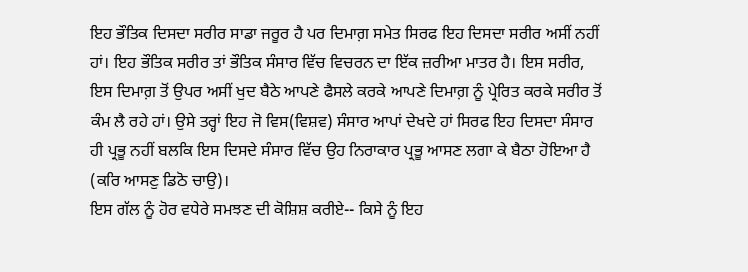ਇਹ ਭੌਤਿਕ ਦਿਸਦਾ ਸਰੀਰ ਸਾਡਾ ਜਰੂਰ ਹੈ ਪਰ ਦਿਮਾਗ਼ ਸਮੇਤ ਸਿਰਫ ਇਹ ਦਿਸਦਾ ਸਰੀਰ ਅਸੀਂ ਨਹੀਂ ਹਾਂ। ਇਹ ਭੌਤਿਕ ਸਰੀਰ ਤਾਂ ਭੌਤਿਕ ਸੰਸਾਰ ਵਿੱਚ ਵਿਚਰਨ ਦਾ ਇੱਕ ਜ਼ਰੀਆ ਮਾਤਰ ਹੈ। ਇਸ ਸਰੀਰ, ਇਸ ਦਿਮਾਗ਼ ਤੋਂ ਉਪਰ ਅਸੀਂ ਖੁਦ ਬੈਠੇ ਆਪਣੇ ਫੈਸਲੇ ਕਰਕੇ ਆਪਣੇ ਦਿਮਾਗ਼ ਨੂੰ ਪ੍ਰੇਰਿਤ ਕਰਕੇ ਸਰੀਰ ਤੋਂ ਕੰਮ ਲੈ ਰਹੇ ਹਾਂ। ਉਸੇ ਤਰ੍ਹਾਂ ਇਹ ਜੋ ਵਿਸ(ਵਿਸ਼ਵ) ਸੰਸਾਰ ਆਪਾਂ ਦੇਖਦੇ ਹਾਂ ਸਿਰਫ ਇਹ ਦਿਸਦਾ ਸੰਸਾਰ ਹੀ ਪ੍ਰਭੂ ਨਹੀਂ ਬਲਕਿ ਇਸ ਦਿਸਦੇ ਸੰਸਾਰ ਵਿੱਚ ਉਹ ਨਿਰਾਕਾਰ ਪ੍ਰਭੂ ਆਸਣ ਲਗਾ ਕੇ ਬੈਠਾ ਹੋਇਆ ਹੈ (ਕਰਿ ਆਸਣੁ ਡਿਠੋ ਚਾਉ)।
ਇਸ ਗੱਲ ਨੂੰ ਹੋਰ ਵਧੇਰੇ ਸਮਝਣ ਦੀ ਕੋਸ਼ਿਸ਼ ਕਰੀਏ-- ਕਿਸੇ ਨੂੰ ਇਹ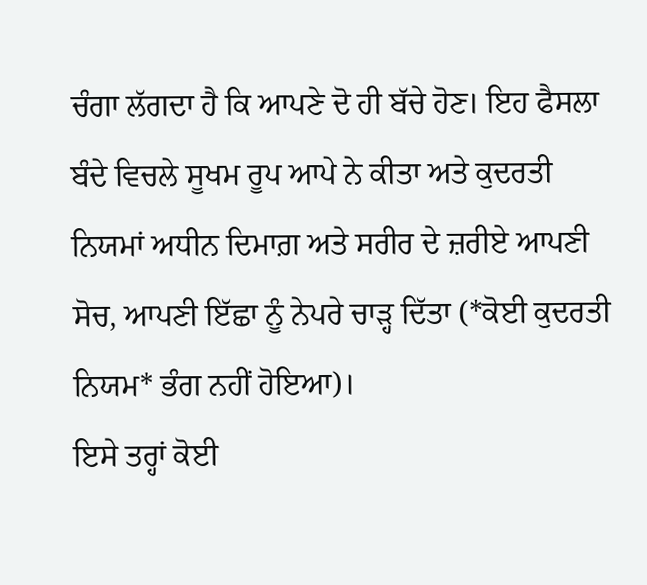ਚੰਗਾ ਲੱਗਦਾ ਹੈ ਕਿ ਆਪਣੇ ਦੋ ਹੀ ਬੱਚੇ ਹੋਣ। ਇਹ ਫੈਸਲਾ ਬੰਦੇ ਵਿਚਲੇ ਸੂਖਮ ਰੂਪ ਆਪੇ ਨੇ ਕੀਤਾ ਅਤੇ ਕੁਦਰਤੀ ਨਿਯਮਾਂ ਅਧੀਨ ਦਿਮਾਗ਼ ਅਤੇ ਸਰੀਰ ਦੇ ਜ਼ਰੀਏ ਆਪਣੀ ਸੋਚ, ਆਪਣੀ ਇੱਛਾ ਨੂੰ ਨੇਪਰੇ ਚਾੜ੍ਹ ਦਿੱਤਾ (*ਕੋਈ ਕੁਦਰਤੀ ਨਿਯਮ* ਭੰਗ ਨਹੀਂ ਹੋਇਆ)।
ਇਸੇ ਤਰ੍ਹਾਂ ਕੋਈ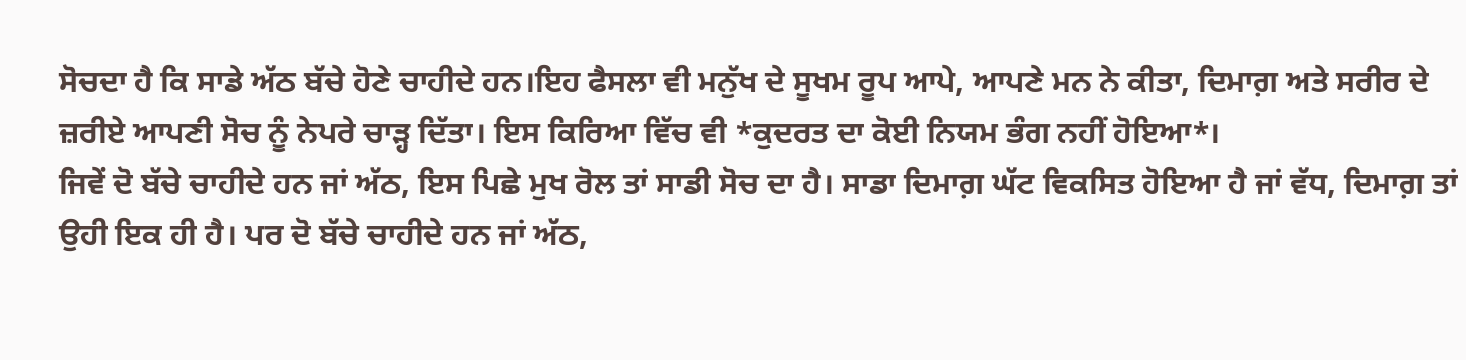ਸੋਚਦਾ ਹੈ ਕਿ ਸਾਡੇ ਅੱਠ ਬੱਚੇ ਹੋਣੇ ਚਾਹੀਦੇ ਹਨ।ਇਹ ਫੈਸਲਾ ਵੀ ਮਨੁੱਖ ਦੇ ਸੂਖਮ ਰੂਪ ਆਪੇ, ਆਪਣੇ ਮਨ ਨੇ ਕੀਤਾ, ਦਿਮਾਗ਼ ਅਤੇ ਸਰੀਰ ਦੇ ਜ਼ਰੀਏ ਆਪਣੀ ਸੋਚ ਨੂੰ ਨੇਪਰੇ ਚਾੜ੍ਹ ਦਿੱਤਾ। ਇਸ ਕਿਰਿਆ ਵਿੱਚ ਵੀ *ਕੁਦਰਤ ਦਾ ਕੋਈ ਨਿਯਮ ਭੰਗ ਨਹੀਂ ਹੋਇਆ*।
ਜਿਵੇਂ ਦੋ ਬੱਚੇ ਚਾਹੀਦੇ ਹਨ ਜਾਂ ਅੱਠ, ਇਸ ਪਿਛੇ ਮੁਖ ਰੋਲ ਤਾਂ ਸਾਡੀ ਸੋਚ ਦਾ ਹੈ। ਸਾਡਾ ਦਿਮਾਗ਼ ਘੱਟ ਵਿਕਸਿਤ ਹੋਇਆ ਹੈ ਜਾਂ ਵੱਧ, ਦਿਮਾਗ਼ ਤਾਂ ਉਹੀ ਇਕ ਹੀ ਹੈ। ਪਰ ਦੋ ਬੱਚੇ ਚਾਹੀਦੇ ਹਨ ਜਾਂ ਅੱਠ,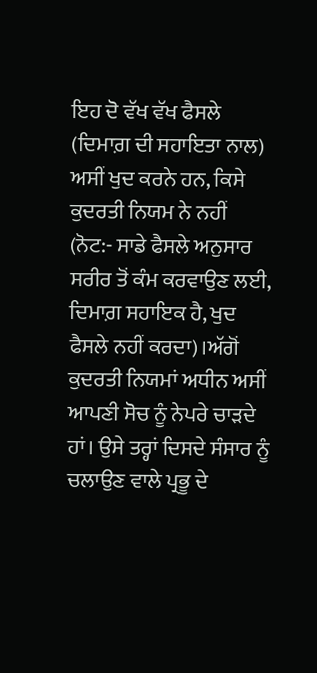ਇਹ ਦੋ ਵੱਖ ਵੱਖ ਫੈਸਲੇ (ਦਿਮਾਗ਼ ਦੀ ਸਹਾਇਤਾ ਨਾਲ) ਅਸੀਂ ਖੁਦ ਕਰਨੇ ਹਨ, ਕਿਸੇ ਕੁਦਰਤੀ ਨਿਯਮ ਨੇ ਨਹੀਂ (ਨੋਟ:- ਸਾਡੇ ਫੈਸਲੇ ਅਨੁਸਾਰ ਸਰੀਰ ਤੋਂ ਕੰਮ ਕਰਵਾਉਣ ਲਈ, ਦਿਮਾਗ਼ ਸਹਾਇਕ ਹੈ, ਖੁਦ ਫੈਸਲੇ ਨਹੀਂ ਕਰਦਾ)।ਅੱਗੋਂ ਕੁਦਰਤੀ ਨਿਯਮਾਂ ਅਧੀਨ ਅਸੀਂ ਆਪਣੀ ਸੋਚ ਨੂੰ ਨੇਪਰੇ ਚਾੜਦੇ ਹਾਂ। ਉਸੇ ਤਰ੍ਹਾਂ ਦਿਸਦੇ ਸੰਸਾਰ ਨੂੰ ਚਲਾਉਣ ਵਾਲੇ ਪ੍ਰਭੂ ਦੇ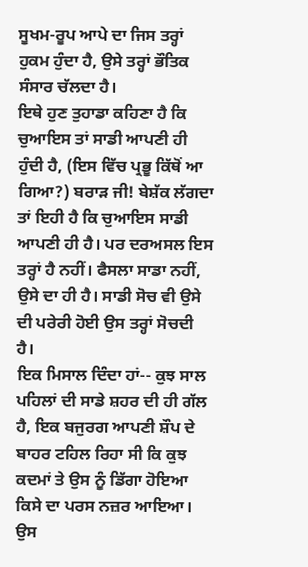ਸੂਖਮ-ਰੂਪ ਆਪੇ ਦਾ ਜਿਸ ਤਰ੍ਹਾਂ ਹੁਕਮ ਹੁੰਦਾ ਹੈ, ਉਸੇ ਤਰ੍ਹਾਂ ਭੌਤਿਕ ਸੰਸਾਰ ਚੱਲਦਾ ਹੈ।
ਇਥੇ ਹੁਣ ਤੁਹਾਡਾ ਕਹਿਣਾ ਹੈ ਕਿ ਚੁਆਇਸ ਤਾਂ ਸਾਡੀ ਆਪਣੀ ਹੀ ਹੁੰਦੀ ਹੈ, (ਇਸ ਵਿੱਚ ਪ੍ਰਭੂ ਕਿੱਥੋਂ ਆ ਗਿਆ?) ਬਰਾੜ ਜੀ! ਬੇਸ਼ੱਕ ਲੱਗਦਾ ਤਾਂ ਇਹੀ ਹੈ ਕਿ ਚੁਆਇਸ ਸਾਡੀ ਆਪਣੀ ਹੀ ਹੈ। ਪਰ ਦਰਅਸਲ ਇਸ ਤਰ੍ਹਾਂ ਹੈ ਨਹੀਂ। ਫੈਸਲਾ ਸਾਡਾ ਨਹੀਂ, ਉਸੇ ਦਾ ਹੀ ਹੈ। ਸਾਡੀ ਸੋਚ ਵੀ ਉਸੇ ਦੀ ਪਰੇਰੀ ਹੋਈ ਉਸ ਤਰ੍ਹਾਂ ਸੋਚਦੀ ਹੈ।
ਇਕ ਮਿਸਾਲ ਦਿੰਦਾ ਹਾਂ-- ਕੁਝ ਸਾਲ ਪਹਿਲਾਂ ਦੀ ਸਾਡੇ ਸ਼ਹਰ ਦੀ ਹੀ ਗੱਲ ਹੈ, ਇਕ ਬਜੁਰਗ ਆਪਣੀ ਸ਼ੌਪ ਦੇ ਬਾਹਰ ਟਹਿਲ ਰਿਹਾ ਸੀ ਕਿ ਕੁਝ ਕਦਮਾਂ ਤੇ ਉਸ ਨੂੰ ਡਿੱਗਾ ਹੋਇਆ ਕਿਸੇ ਦਾ ਪਰਸ ਨਜ਼ਰ ਆਇਆ। ਉਸ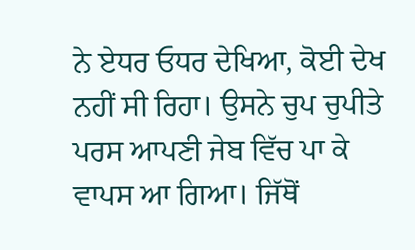ਨੇ ਏਧਰ ਓਧਰ ਦੇਖਿਆ, ਕੋਈ ਦੇਖ ਨਹੀਂ ਸੀ ਰਿਹਾ। ਉਸਨੇ ਚੁਪ ਚੁਪੀਤੇ ਪਰਸ ਆਪਣੀ ਜੇਬ ਵਿੱਚ ਪਾ ਕੇ ਵਾਪਸ ਆ ਗਿਆ। ਜਿੱਥੋਂ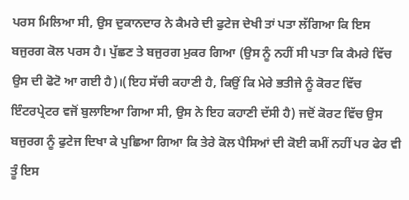ਪਰਸ ਮਿਲਿਆ ਸੀ, ਉਸ ਦੁਕਾਨਦਾਰ ਨੇ ਕੈਮਰੇ ਦੀ ਫੁਟੇਜ ਦੇਖੀ ਤਾਂ ਪਤਾ ਲੱਗਿਆ ਕਿ ਇਸ ਬਜੁਰਗ ਕੋਲ ਪਰਸ ਹੈ। ਪੁੱਛਣ ਤੇ ਬਜੁਰਗ ਮੁਕਰ ਗਿਆ (ਉਸ ਨੂੰ ਨਹੀਂ ਸੀ ਪਤਾ ਕਿ ਕੈਮਰੇ ਵਿੱਚ ਉਸ ਦੀ ਫੋਟੋ ਆ ਗਈ ਹੈ)।(ਇਹ ਸੱਚੀ ਕਹਾਣੀ ਹੈ, ਕਿਉਂ ਕਿ ਮੇਰੇ ਭਤੀਜੇ ਨੂੰ ਕੋਰਟ ਵਿੱਚ ਇੰਟਰਪ੍ਰੇਟਰ ਵਜੋਂ ਬੁਲਾਇਆ ਗਿਆ ਸੀ, ਉਸ ਨੇ ਇਹ ਕਹਾਣੀ ਦੱਸੀ ਹੈ) ਜਦੋਂ ਕੋਰਟ ਵਿੱਚ ਉਸ ਬਜੁਰਗ ਨੂੰ ਫੁਟੇਜ ਦਿਖਾ ਕੇ ਪੁਛਿਆ ਗਿਆ ਕਿ ਤੇਰੇ ਕੋਲ ਪੈਸਿਆਂ ਦੀ ਕੋਈ ਕਮੀਂ ਨਹੀਂ ਪਰ ਫੇਰ ਵੀ ਤੂੰ ਇਸ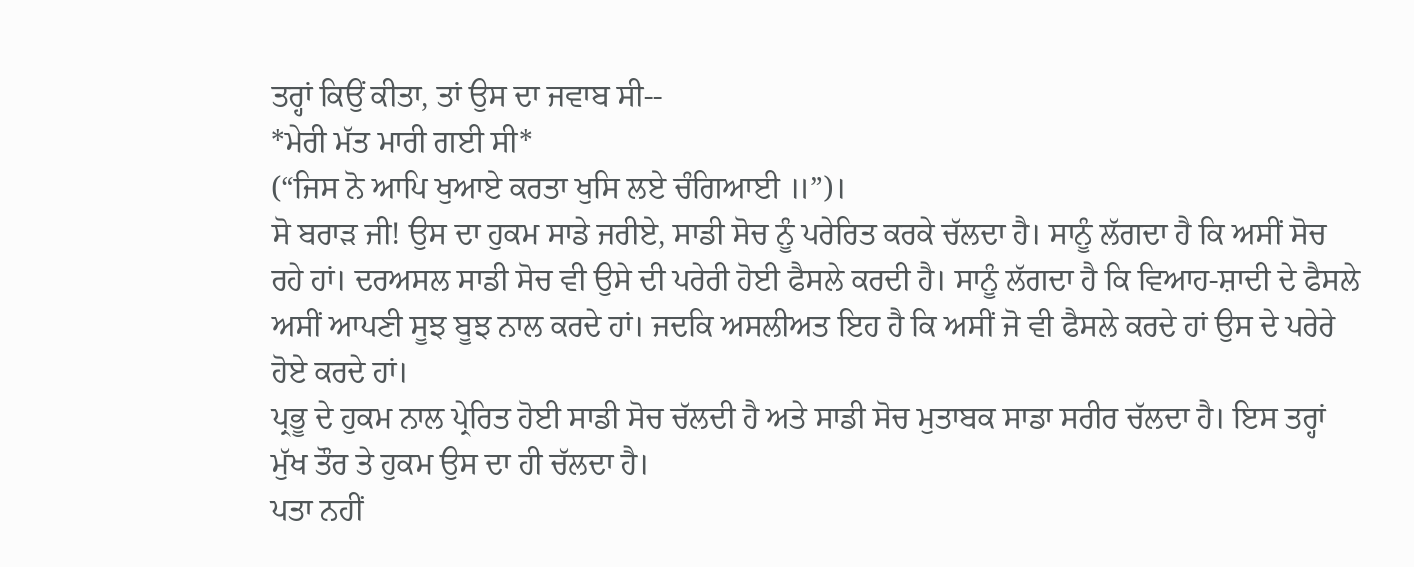ਤਰ੍ਹਾਂ ਕਿਉਂ ਕੀਤਾ, ਤਾਂ ਉਸ ਦਾ ਜਵਾਬ ਸੀ--
*ਮੇਰੀ ਮੱਤ ਮਾਰੀ ਗਈ ਸੀ*
(“ਜਿਸ ਨੋ ਆਪਿ ਖੁਆਏ ਕਰਤਾ ਖੁਸਿ ਲਏ ਚੰਗਿਆਈ ॥”)।
ਸੋ ਬਰਾੜ ਜੀ! ਉਸ ਦਾ ਹੁਕਮ ਸਾਡੇ ਜਰੀਏ, ਸਾਡੀ ਸੋਚ ਨੂੰ ਪਰੇਰਿਤ ਕਰਕੇ ਚੱਲਦਾ ਹੈ। ਸਾਨੂੰ ਲੱਗਦਾ ਹੈ ਕਿ ਅਸੀਂ ਸੋਚ ਰਹੇ ਹਾਂ। ਦਰਅਸਲ ਸਾਡੀ ਸੋਚ ਵੀ ਉਸੇ ਦੀ ਪਰੇਰੀ ਹੋਈ ਫੈਸਲੇ ਕਰਦੀ ਹੈ। ਸਾਨੂੰ ਲੱਗਦਾ ਹੈ ਕਿ ਵਿਆਹ-ਸ਼ਾਦੀ ਦੇ ਫੈਸਲੇ ਅਸੀਂ ਆਪਣੀ ਸੂਝ ਬੂਝ ਨਾਲ ਕਰਦੇ ਹਾਂ। ਜਦਕਿ ਅਸਲੀਅਤ ਇਹ ਹੈ ਕਿ ਅਸੀਂ ਜੋ ਵੀ ਫੈਸਲੇ ਕਰਦੇ ਹਾਂ ਉਸ ਦੇ ਪਰੇਰੇ ਹੋਏ ਕਰਦੇ ਹਾਂ।
ਪ੍ਰਭੂ ਦੇ ਹੁਕਮ ਨਾਲ ਪ੍ਰੇਰਿਤ ਹੋਈ ਸਾਡੀ ਸੋਚ ਚੱਲਦੀ ਹੈ ਅਤੇ ਸਾਡੀ ਸੋਚ ਮੁਤਾਬਕ ਸਾਡਾ ਸਰੀਰ ਚੱਲਦਾ ਹੈ। ਇਸ ਤਰ੍ਹਾਂ ਮੁੱਖ ਤੌਰ ਤੇ ਹੁਕਮ ਉਸ ਦਾ ਹੀ ਚੱਲਦਾ ਹੈ।
ਪਤਾ ਨਹੀਂ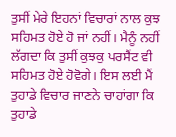ਤੁਸੀਂ ਮੇਰੇ ਇਹਨਾਂ ਵਿਚਾਰਾਂ ਨਾਲ ਕੁਝ ਸਹਿਮਤ ਹੋਏ ਹੋ ਜਾਂ ਨਹੀਂ। ਮੈਨੂੰ ਨਹੀਂ ਲੱਗਦਾ ਕਿ ਤੁਸੀਂ ਕੁਝਕੁ ਪਰਸੈਂਟ ਵੀ ਸਹਿਮਤ ਹੋਏ ਹੋਵੋਗੇ। ਇਸ ਲਈ ਮੈਂ ਤੁਹਾਡੇ ਵਿਚਾਰ ਜਾਣਨੇ ਚਾਹਾਂਗਾ ਕਿ ਤੁਹਾਡੇ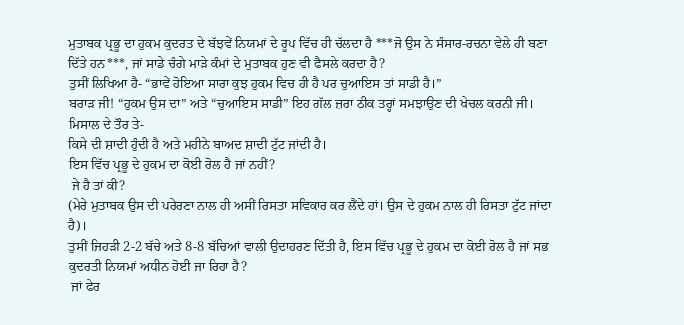ਮੁਤਾਬਕ ਪ੍ਰਭੂ ਦਾ ਹੁਕਮ ਕੁਦਰਤ ਦੇ ਬੱਝਵੇਂ ਨਿਯਮਾਂ ਦੇ ਰੂਪ ਵਿੱਚ ਹੀ ਚੱਲਦਾ ਹੈ ***ਜੋ ਉਸ ਨੇ ਸੰਸਾਰ-ਰਚਨਾ ਵੇਲੇ ਹੀ ਬਣਾ ਦਿੱਤੇ ਹਨ***, ਜਾਂ ਸਾਡੇ ਚੰਗੇ ਮਾੜੇ ਕੰਮਾਂ ਦੇ ਮੁਤਾਬਕ ਹੁਣ ਵੀ ਫੈਸਲੇ ਕਰਦਾ ਹੈ?
ਤੁਸੀਂ ਲਿਖਿਆ ਹੈ- “ਭਾਵੇਂ ਹੋਇਆ ਸਾਰਾ ਕੁਝ ਹੁਕਮ ਵਿਚ ਹੀ ਹੈ ਪਰ ਚੁਆਇਸ ਤਾਂ ਸਾਡੀ ਹੈ।”
ਬਰਾੜ ਜੀ! “ਹੁਕਮ ਉਸ ਦਾ” ਅਤੇ “ਚੁਆਇਸ ਸਾਡੀ” ਇਹ ਗੱਲ ਜ਼ਰਾ ਠੀਕ ਤਰ੍ਹਾਂ ਸਮਝਾਉਣ ਦੀ ਖੇਚਲ ਕਰਨੀ ਜੀ। ਮਿਸਾਲ ਦੇ ਤੌਰ ਤੇ-
ਕਿਸੇ ਦੀ ਸ਼ਾਦੀ ਹੁੰਦੀ ਹੈ ਅਤੇ ਮਹੀਨੇ ਬਾਅਦ ਸ਼ਾਦੀ ਟੁੱਟ ਜਾਂਦੀ ਹੈ।
ਇਸ ਵਿੱਚ ਪ੍ਰਭੂ ਦੇ ਹੁਕਮ ਦਾ ਕੋਈ ਰੋਲ ਹੈ ਜਾਂ ਨਹੀਂ?
 ਜੇ ਹੈ ਤਾਂ ਕੀ?
(ਮੇਰੇ ਮੁਤਾਬਕ ਉਸ ਦੀ ਪਰੇਰਣਾ ਨਾਲ ਹੀ ਅਸੀਂ ਰਿਸਤਾ ਸਵਿਕਾਰ ਕਰ ਲੈਂਦੇ ਹਾਂ। ਉਸ ਦੇ ਹੁਕਮ ਨਾਲ ਹੀ ਰਿਸਤਾ ਟੁੱਟ ਜਾਂਦਾ ਹੈ)।
ਤੁਸੀਂ ਜਿਹੜੀ 2-2 ਬੱਚੇ ਅਤੇ 8-8 ਬੱਚਿਆਂ ਵਾਲੀ ਉਦਾਹਰਣ ਦਿੱਤੀ ਹੈ, ਇਸ ਵਿੱਚ ਪ੍ਰਭੂ ਦੇ ਹੁਕਮ ਦਾ ਕੋਈ ਰੋਲ ਹੈ ਜਾਂ ਸਭ ਕੁਦਰਤੀ ਨਿਯਮਾਂ ਅਧੀਨ ਹੋਈ ਜਾ ਰਿਹਾ ਹੈ?
 ਜਾਂ ਫੇਰ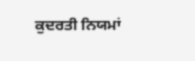ਕੁਦਰਤੀ ਨਿਯਮਾਂ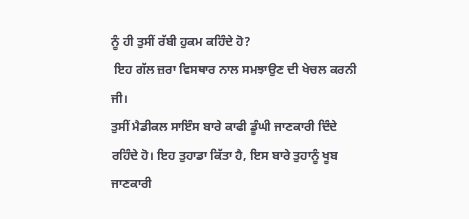ਨੂੰ ਹੀ ਤੁਸੀਂ ਰੱਬੀ ਹੁਕਮ ਕਹਿੰਦੇ ਹੋ?
 ਇਹ ਗੱਲ ਜ਼ਰਾ ਵਿਸਥਾਰ ਨਾਲ ਸਮਝਾਉਣ ਦੀ ਖੇਚਲ ਕਰਨੀ ਜੀ।
ਤੁਸੀਂ ਮੈਡੀਕਲ ਸਾਇੰਸ ਬਾਰੇ ਕਾਫੀ ਡੂੰਘੀ ਜਾਣਕਾਰੀ ਦਿੰਦੇ ਰਹਿੰਦੇ ਹੋ। ਇਹ ਤੁਹਾਡਾ ਕਿੱਤਾ ਹੈ, ਇਸ ਬਾਰੇ ਤੁਹਾਨੂੰ ਖੂਬ ਜਾਣਕਾਰੀ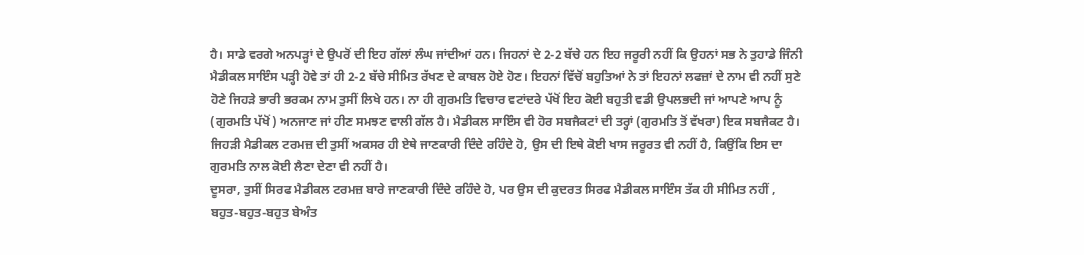ਹੈ। ਸਾਡੇ ਵਰਗੇ ਅਨਪੜ੍ਹਾਂ ਦੇ ਉਪਰੋਂ ਦੀ ਇਹ ਗੱਲਾਂ ਲੰਘ ਜਾਂਦੀਆਂ ਹਨ। ਜਿਹਨਾਂ ਦੇ 2-2 ਬੱਚੇ ਹਨ ਇਹ ਜਰੂਰੀ ਨਹੀਂ ਕਿ ਉਹਨਾਂ ਸਭ ਨੇ ਤੁਹਾਡੇ ਜਿੰਨੀ ਮੈਡੀਕਲ ਸਾਇੰਸ ਪੜ੍ਹੀ ਹੋਵੇ ਤਾਂ ਹੀ 2-2 ਬੱਚੇ ਸੀਮਿਤ ਰੱਖਣ ਦੇ ਕਾਬਲ ਹੋਏ ਹੋਣ। ਇਹਨਾਂ ਵਿੱਚੋਂ ਬਹੁਤਿਆਂ ਨੇ ਤਾਂ ਇਹਨਾਂ ਲਫਜ਼ਾਂ ਦੇ ਨਾਮ ਵੀ ਨਹੀਂ ਸੁਣੇ ਹੋਣੇ ਜਿਹੜੇ ਭਾਰੀ ਭਰਕਮ ਨਾਮ ਤੁਸੀਂ ਲਿਖੇ ਹਨ। ਨਾ ਹੀ ਗੁਰਮਤਿ ਵਿਚਾਰ ਵਟਾਂਦਰੇ ਪੱਖੋਂ ਇਹ ਕੋਈ ਬਹੁਤੀ ਵਡੀ ਉਪਲਭਦੀ ਜਾਂ ਆਪਣੇ ਆਪ ਨੂੰ (ਗੁਰਮਤਿ ਪੱਖੋਂ) ਅਨਜਾਣ ਜਾਂ ਹੀਣ ਸਮਝਣ ਵਾਲੀ ਗੱਲ ਹੈ। ਮੈਡੀਕਲ ਸਾਇੰਸ ਵੀ ਹੋਰ ਸਬਜੈਕਟਾਂ ਦੀ ਤਰ੍ਹਾਂ (ਗੁਰਮਤਿ ਤੋਂ ਵੱਖਰਾ) ਇਕ ਸਬਜੈਕਟ ਹੈ। ਜਿਹੜੀ ਮੈਡੀਕਲ ਟਰਮਜ਼ ਦੀ ਤੁਸੀਂ ਅਕਸਰ ਹੀ ਏਥੇ ਜਾਣਕਾਰੀ ਦਿੰਦੇ ਰਹਿੰਦੇ ਹੋ, ਉਸ ਦੀ ਇਥੇ ਕੋਈ ਖਾਸ ਜਰੂਰਤ ਵੀ ਨਹੀਂ ਹੈ, ਕਿਉਂਕਿ ਇਸ ਦਾ ਗੁਰਮਤਿ ਨਾਲ ਕੋਈ ਲੈਣਾ ਦੇਣਾ ਵੀ ਨਹੀਂ ਹੈ।
ਦੂਸਰਾ, ਤੁਸੀਂ ਸਿਰਫ ਮੈਡੀਕਲ ਟਰਮਜ਼ ਬਾਰੇ ਜਾਣਕਾਰੀ ਦਿੰਦੇ ਰਹਿੰਦੇ ਹੋ, ਪਰ ਉਸ ਦੀ ਕੁਦਰਤ ਸਿਰਫ ਮੈਡੀਕਲ ਸਾਇੰਸ ਤੱਕ ਹੀ ਸੀਮਿਤ ਨਹੀਂ , ਬਹੁਤ-ਬਹੁਤ-ਬਹੁਤ ਬੇਅੰਤ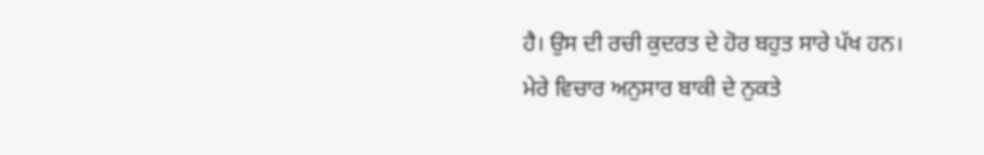ਹੈ। ਉਸ ਦੀ ਰਚੀ ਕੁਦਰਤ ਦੇ ਹੋਰ ਬਹੁਤ ਸਾਰੇ ਪੱਖ ਹਨ।
ਮੇਰੇ ਵਿਚਾਰ ਅਨੁਸਾਰ ਬਾਕੀ ਦੇ ਨੁਕਤੇ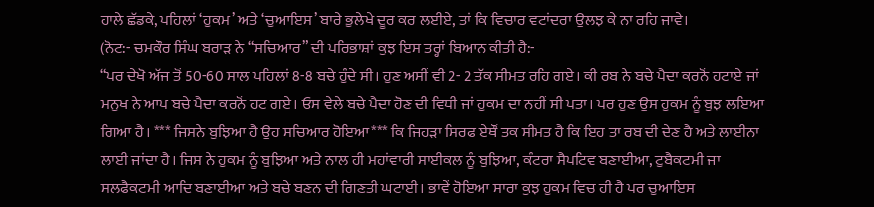ਹਾਲੇ ਛੱਡਕੇ, ਪਹਿਲਾਂ ‘ਹੁਕਮ’ ਅਤੇ ‘ਚੁਆਇਸ’ ਬਾਰੇ ਭੁਲੇਖੇ ਦੂਰ ਕਰ ਲਈਏ, ਤਾਂ ਕਿ ਵਿਚਾਰ ਵਟਾਂਦਰਾ ਉਲਝ ਕੇ ਨਾ ਰਹਿ ਜਾਵੇ।
(ਨੋਟ:- ਚਮਕੌਰ ਸਿੰਘ ਬਰਾੜ ਨੇ “ਸਚਿਆਰ” ਦੀ ਪਰਿਭਾਸ਼ਾਂ ਕੁਝ ਇਸ ਤਰ੍ਹਾਂ ਬਿਆਨ ਕੀਤੀ ਹੈ:-
“ਪਰ ਦੇਖੋ ਅੱਜ ਤੋਂ 50-60 ਸਾਲ ਪਹਿਲਾਂ 8-8 ਬਚੇ ਹੁੰਦੇ ਸੀ। ਹੁਣ ਅਸੀਂ ਵੀ 2- 2 ਤੱਕ ਸੀਮਤ ਰਹਿ ਗਏ। ਕੀ ਰਬ ਨੇ ਬਚੇ ਪੈਦਾ ਕਰਨੋਂ ਹਟਾਏ ਜਾਂ ਮਨੁਖ ਨੇ ਆਪ ਬਚੇ ਪੈਦਾ ਕਰਨੋਂ ਹਟ ਗਏ। ਓਸ ਵੇਲੇ ਬਚੇ ਪੈਦਾ ਹੋਣ ਦੀ ਵਿਧੀ ਜਾਂ ਹੁਕਮ ਦਾ ਨਹੀਂ ਸੀ ਪਤਾ। ਪਰ ਹੁਣ ਉਸ ਹੁਕਮ ਨੂੰ ਬੁਝ ਲਇਆ ਗਿਆ ਹੈ। *** ਜਿਸਨੇ ਬੁਝਿਆ ਹੈ ਉਹ ਸਚਿਆਰ ਹੋਇਆ*** ਕਿ ਜਿਹੜਾ ਸਿਰਫ ਏਥੌਂ ਤਕ ਸੀਮਤ ਹੈ ਕਿ ਇਹ ਤਾ ਰਬ ਦੀ ਦੇਣ ਹੈ ਅਤੇ ਲਾਈਨਾ ਲਾਈ ਜਾਂਦਾ ਹੈ। ਜਿਸ ਨੇ ਹੁਕਮ ਨੂੰ ਬੁਝਿਆ ਅਤੇ ਨਾਲ ਹੀ ਮਹਾਂਵਾਰੀ ਸਾਈਕਲ ਨੂੰ ਬੁਝਿਆ, ਕੰਟਰਾ ਸੈਪਟਿਵ ਬਣਾਈਆ, ਟੁਬੈਕਟਮੀ ਜਾ ਸਲਫੈਕਟਮੀ ਆਦਿ ਬਣਾਈਆ ਅਤੇ ਬਚੇ ਬਣਨ ਦੀ ਗਿਣਤੀ ਘਟਾਈ। ਭਾਵੇਂ ਹੋਇਆ ਸਾਰਾ ਕੁਝ ਹੁਕਮ ਵਿਚ ਹੀ ਹੈ ਪਰ ਚੁਆਇਸ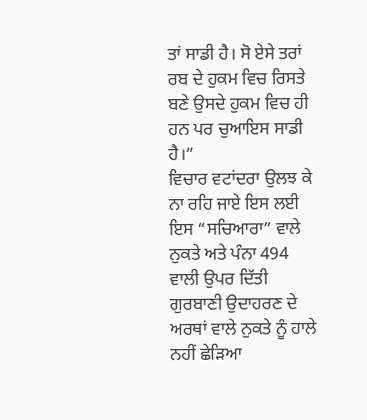ਤਾਂ ਸਾਡੀ ਹੈ। ਸੋ ਏਸੇ ਤਰਾਂ ਰਬ ਦੇ ਹੁਕਮ ਵਿਚ ਰਿਸਤੇ ਬਣੇ ਉਸਦੇ ਹੁਕਮ ਵਿਚ ਹੀ ਹਨ ਪਰ ਚੁਆਇਸ ਸਾਡੀ ਹੈ।”
ਵਿਚਾਰ ਵਟਾਂਦਰਾ ਉਲਝ ਕੇ ਨਾ ਰਹਿ ਜਾਏ ਇਸ ਲਈ ਇਸ “ਸਚਿਆਰਾ” ਵਾਲੇ ਨੁਕਤੇ ਅਤੇ ਪੰਨਾ 494 ਵਾਲੀ ਉਪਰ ਦਿੱਤੀ ਗੁਰਬਾਣੀ ਉਦਾਹਰਣ ਦੇ ਅਰਥਾਂ ਵਾਲੇ ਨੁਕਤੇ ਨੂੰ ਹਾਲੇ ਨਹੀਂ ਛੇੜਿਆ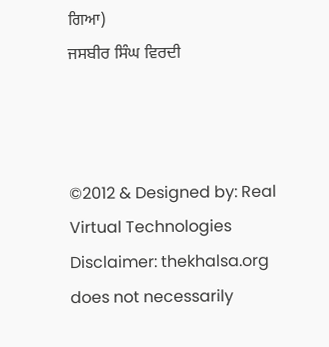ਗਿਆ)
ਜਸਬੀਰ ਸਿੰਘ ਵਿਰਦੀ



©2012 & Designed by: Real Virtual Technologies
Disclaimer: thekhalsa.org does not necessarily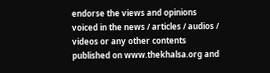endorse the views and opinions voiced in the news / articles / audios / videos or any other contents published on www.thekhalsa.org and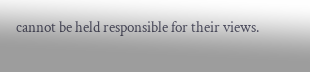cannot be held responsible for their views.